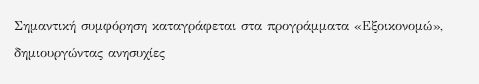Σημαντική συμφόρηση καταγράφεται στα προγράμματα «Εξοικονομώ», δημιουργώντας ανησυχίες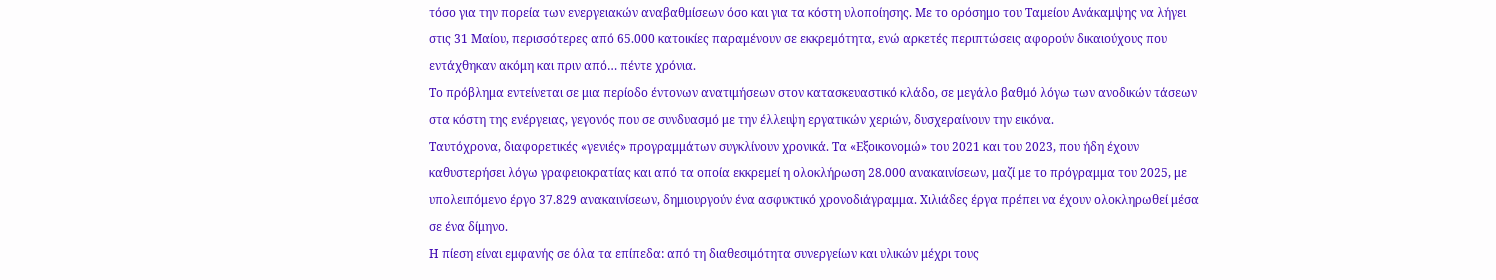τόσο για την πορεία των ενεργειακών αναβαθμίσεων όσο και για τα κόστη υλοποίησης. Με το ορόσημο του Ταμείου Ανάκαμψης να λήγει στις 31 Μαίου, περισσότερες από 65.000 κατοικίες παραμένουν σε εκκρεμότητα, ενώ αρκετές περιπτώσεις αφορούν δικαιούχους που εντάχθηκαν ακόμη και πριν από… πέντε χρόνια.
Το πρόβλημα εντείνεται σε μια περίοδο έντονων ανατιμήσεων στον κατασκευαστικό κλάδο, σε μεγάλο βαθμό λόγω των ανοδικών τάσεων στα κόστη της ενέργειας, γεγονός που σε συνδυασμό με την έλλειψη εργατικών χεριών, δυσχεραίνουν την εικόνα.
Ταυτόχρονα, διαφορετικές «γενιές» προγραμμάτων συγκλίνουν χρονικά. Τα «Εξοικονομώ» του 2021 και του 2023, που ήδη έχουν καθυστερήσει λόγω γραφειοκρατίας και από τα οποία εκκρεμεί η ολοκλήρωση 28.000 ανακαινίσεων, μαζί με το πρόγραμμα του 2025, με υπολειπόμενο έργο 37.829 ανακαινίσεων, δημιουργούν ένα ασφυκτικό χρονοδιάγραμμα. Χιλιάδες έργα πρέπει να έχουν ολοκληρωθεί μέσα σε ένα δίμηνο.
Η πίεση είναι εμφανής σε όλα τα επίπεδα: από τη διαθεσιμότητα συνεργείων και υλικών μέχρι τους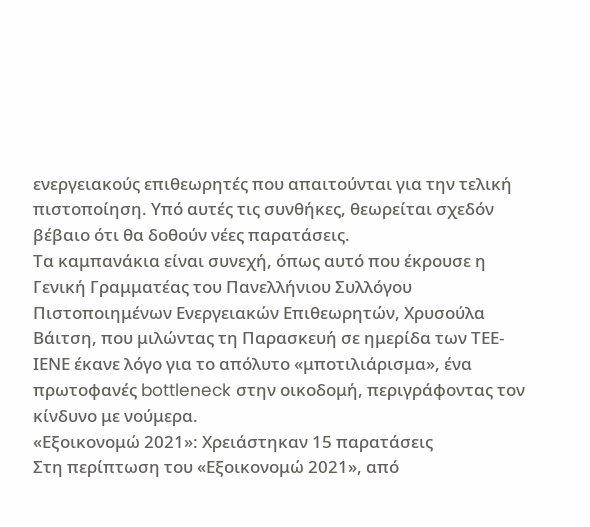ενεργειακούς επιθεωρητές που απαιτούνται για την τελική πιστοποίηση. Υπό αυτές τις συνθήκες, θεωρείται σχεδόν βέβαιο ότι θα δοθούν νέες παρατάσεις.
Τα καμπανάκια είναι συνεχή, όπως αυτό που έκρουσε η Γενική Γραμματέας του Πανελλήνιου Συλλόγου Πιστοποιημένων Ενεργειακών Επιθεωρητών, Χρυσούλα Βάιτση, που μιλώντας τη Παρασκευή σε ημερίδα των ΤΕΕ-ΙΕΝΕ έκανε λόγο για το απόλυτο «μποτιλιάρισμα», ένα πρωτοφανές bottleneck στην οικοδομή, περιγράφοντας τον κίνδυνο με νούμερα.
«Εξοικονομώ 2021»: Χρειάστηκαν 15 παρατάσεις
Στη περίπτωση του «Εξοικονομώ 2021», από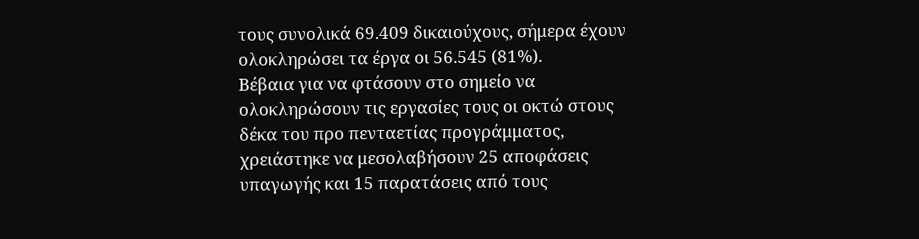τους συνολικά 69.409 δικαιούχους, σήμερα έχουν ολοκληρώσει τα έργα οι 56.545 (81%).
Βέβαια για να φτάσουν στο σημείο να ολοκληρώσουν τις εργασίες τους οι οκτώ στους δέκα του προ πενταετίας προγράμματος, χρειάστηκε να μεσολαβήσουν 25 αποφάσεις υπαγωγής και 15 παρατάσεις από τους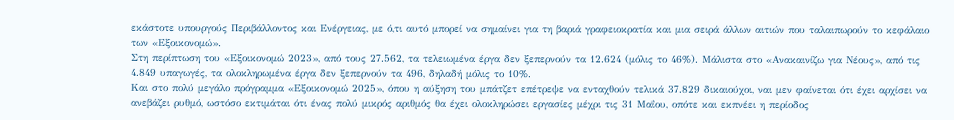εκάστοτε υπουργούς Περιβάλλοντος και Ενέργειας, με ό,τι αυτό μπορεί να σημαίνει για τη βαριά γραφειοκρατία και μια σειρά άλλων αιτιών που ταλαιπωρούν το κεφάλαιο των «Εξοικονομώ».
Στη περίπτωση του «Εξοικονομώ 2023», από τους 27.562, τα τελειωμένα έργα δεν ξεπερνούν τα 12.624 (μόλις το 46%). Μάλιστα στο «Ανακαινίζω για Νέους», από τις 4.849 υπαγωγές, τα ολοκληρωμένα έργα δεν ξεπερνούν τα 496, δηλαδή μόλις το 10%.
Και στο πολύ μεγάλο πρόγραμμα «Εξοικονομώ 2025», όπου η αύξηση του μπάτζετ επέτρεψε να ενταχθούν τελικά 37.829 δικαιούχοι, ναι μεν φαίνεται ότι έχει αρχίσει να ανεβάζει ρυθμό, ωστόσο εκτιμάται ότι ένας πολύ μικρός αριθμός θα έχει ολοκληρώσει εργασίες μέχρι τις 31 Μαΐου, οπότε και εκπνέει η περίοδος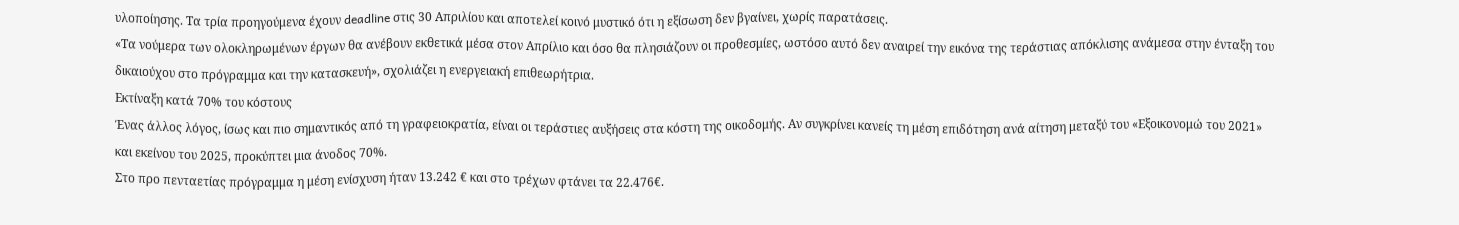υλοποίησης. Τα τρία προηγούμενα έχουν deadline στις 30 Απριλίου και αποτελεί κοινό μυστικό ότι η εξίσωση δεν βγαίνει, χωρίς παρατάσεις.
«Τα νούμερα των ολοκληρωμένων έργων θα ανέβουν εκθετικά μέσα στον Απρίλιο και όσο θα πλησιάζουν οι προθεσμίες, ωστόσο αυτό δεν αναιρεί την εικόνα της τεράστιας απόκλισης ανάμεσα στην ένταξη του δικαιούχου στο πρόγραμμα και την κατασκευή», σχολιάζει η ενεργειακή επιθεωρήτρια.
Εκτίναξη κατά 70% του κόστους
Ένας άλλος λόγος, ίσως και πιο σημαντικός από τη γραφειοκρατία, είναι οι τεράστιες αυξήσεις στα κόστη της οικοδομής. Αν συγκρίνει κανείς τη μέση επιδότηση ανά αίτηση μεταξύ του «Εξοικονομώ του 2021» και εκείνου του 2025, προκύπτει μια άνοδος 70%.
Στο προ πενταετίας πρόγραμμα η μέση ενίσχυση ήταν 13.242 € και στο τρέχων φτάνει τα 22.476€.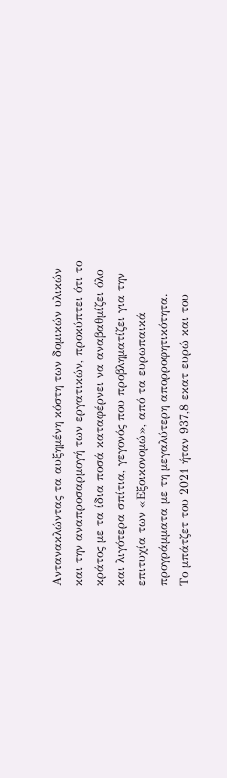Αντανακλώντας τα αυξημένη κόστη των δομικών υλικών και την αναπροσαρμογή των εργατικών, προκύπτει ότι το κράτος με τα ίδια ποσά καταφέρνει να αναβαθμίζει όλο και λιγότερα σπίτια, γεγονός που προβληματίζει για την επιτυχία των «Εξοικονομώ», από τα ευρωπαικά προγράμματα με τη μεγαλύτερη απορροφητικότητα.
Το μπάτζετ του 2021 ήταν 937,8 εκατ ευρώ και του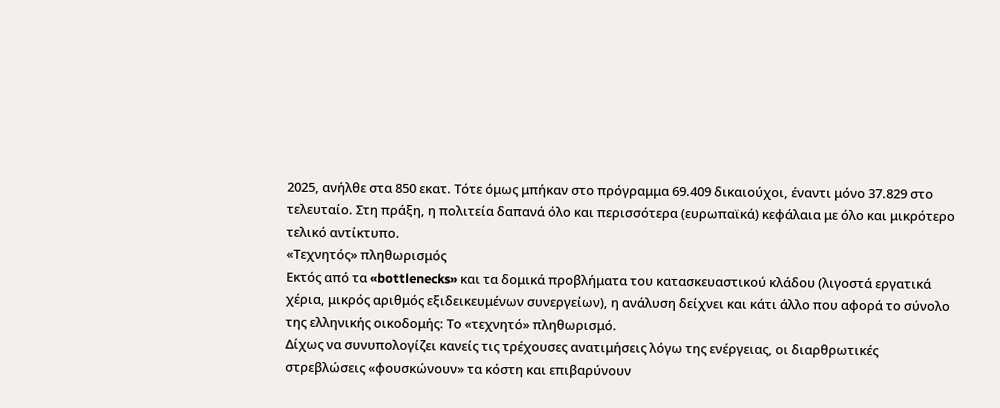2025, ανήλθε στα 850 εκατ. Τότε όμως μπήκαν στο πρόγραμμα 69.409 δικαιούχοι, έναντι μόνο 37.829 στο τελευταίο. Στη πράξη, η πολιτεία δαπανά όλο και περισσότερα (ευρωπαϊκά) κεφάλαια με όλο και μικρότερο τελικό αντίκτυπο.
«Τεχνητός» πληθωρισμός
Εκτός από τα «bottlenecks» και τα δομικά προβλήματα του κατασκευαστικού κλάδου (λιγοστά εργατικά χέρια, μικρός αριθμός εξιδεικευμένων συνεργείων), η ανάλυση δείχνει και κάτι άλλο που αφορά το σύνολο της ελληνικής οικοδομής: Το «τεχνητό» πληθωρισμό.
Δίχως να συνυπολογίζει κανείς τις τρέχουσες ανατιμήσεις λόγω της ενέργειας, οι διαρθρωτικές στρεβλώσεις «φουσκώνουν» τα κόστη και επιβαρύνουν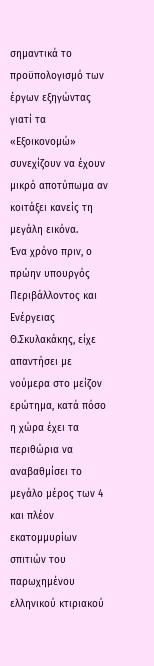σημαντικά το προϋπολογισμό των έργων εξηγώντας γιατί τα «Εξοικονομώ» συνεχίζουν να έχουν μικρό αποτύπωμα αν κοιτάξει κανείς τη μεγάλη εικόνα.
Ένα χρόνο πριν, ο πρώην υπουργός Περιβάλλοντος και Ενέργειας Θ.Σκυλακάκης, είχε απαντήσει με νούμερα στο μείζον ερώτημα, κατά πόσο η χώρα έχει τα περιθώρια να αναβαθμίσει το μεγάλο μέρος των 4 και πλέον εκατομμυρίων σπιτιών του παρωχημένου ελληνικού κτιριακού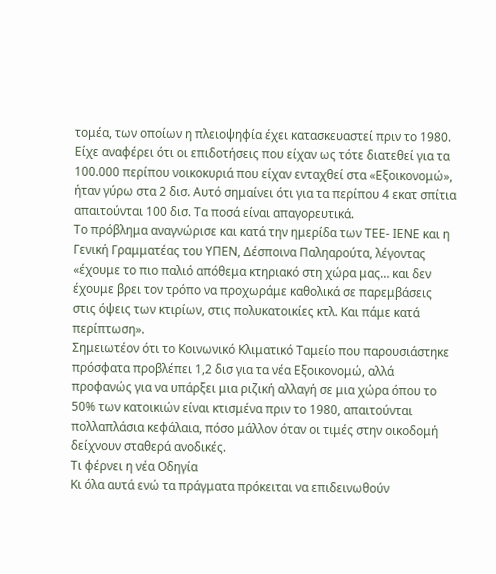τομέα, των οποίων η πλειοψηφία έχει κατασκευαστεί πριν το 1980.
Είχε αναφέρει ότι οι επιδοτήσεις που είχαν ως τότε διατεθεί για τα 100.000 περίπου νοικοκυριά που είχαν ενταχθεί στα «Εξοικονομώ», ήταν γύρω στα 2 δισ. Αυτό σημαίνει ότι για τα περίπου 4 εκατ σπίτια απαιτούνται 100 δισ. Τα ποσά είναι απαγορευτικά.
Το πρόβλημα αναγνώρισε και κατά την ημερίδα των ΤΕΕ- ΙΕΝΕ και η Γενική Γραμματέας του ΥΠΕΝ, Δέσποινα Παληαρούτα, λέγοντας «έχουμε το πιο παλιό απόθεμα κτηριακό στη χώρα μας… και δεν έχουμε βρει τον τρόπο να προχωράμε καθολικά σε παρεμβάσεις στις όψεις των κτιρίων, στις πολυκατοικίες κτλ. Και πάμε κατά περίπτωση».
Σημειωτέον ότι το Κοινωνικό Κλιματικό Ταμείο που παρουσιάστηκε πρόσφατα προβλέπει 1,2 δισ για τα νέα Εξοικονομώ, αλλά προφανώς για να υπάρξει μια ριζική αλλαγή σε μια χώρα όπου το 50% των κατοικιών είναι κτισμένα πριν το 1980, απαιτούνται πολλαπλάσια κεφάλαια, πόσο μάλλον όταν οι τιμές στην οικοδομή δείχνουν σταθερά ανοδικές.
Τι φέρνει η νέα Οδηγία
Κι όλα αυτά ενώ τα πράγματα πρόκειται να επιδεινωθούν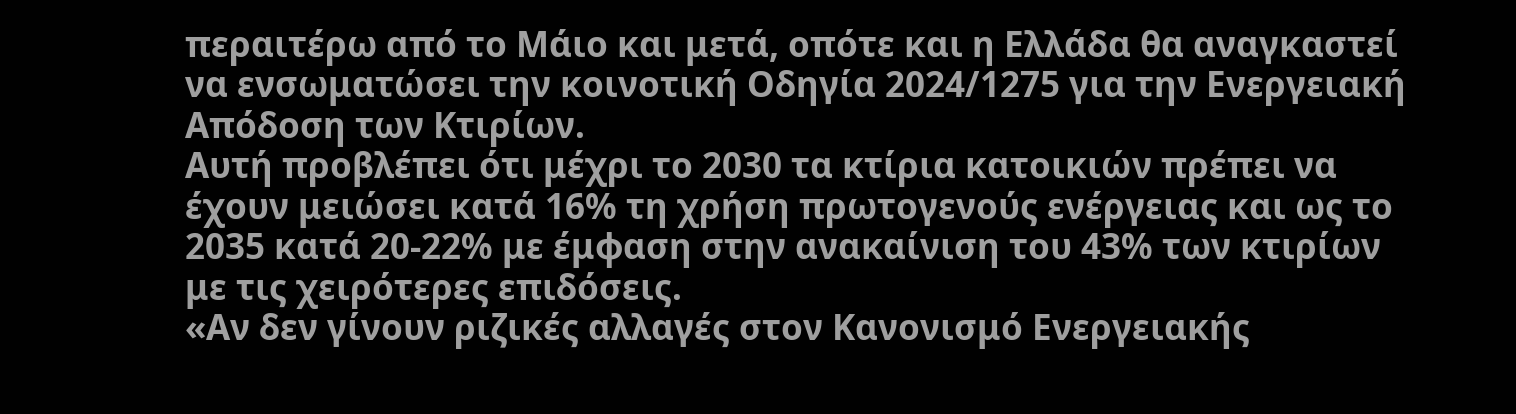περαιτέρω από το Μάιο και μετά, οπότε και η Ελλάδα θα αναγκαστεί να ενσωματώσει την κοινοτική Οδηγία 2024/1275 για την Ενεργειακή Απόδοση των Κτιρίων.
Αυτή προβλέπει ότι μέχρι το 2030 τα κτίρια κατοικιών πρέπει να έχουν μειώσει κατά 16% τη χρήση πρωτογενούς ενέργειας και ως το 2035 κατά 20-22% με έμφαση στην ανακαίνιση του 43% των κτιρίων με τις χειρότερες επιδόσεις.
«Αν δεν γίνουν ριζικές αλλαγές στον Κανονισμό Ενεργειακής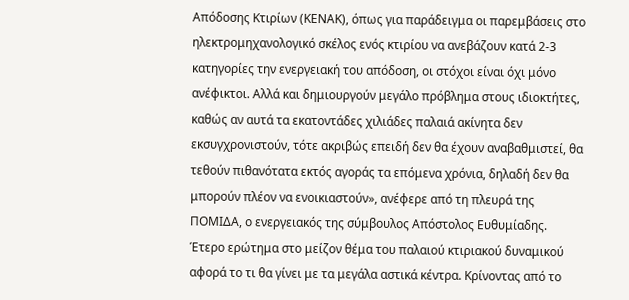Απόδοσης Κτιρίων (ΚΕΝΑΚ), όπως για παράδειγμα οι παρεμβάσεις στο ηλεκτρομηχανολογικό σκέλος ενός κτιρίου να ανεβάζουν κατά 2-3 κατηγορίες την ενεργειακή του απόδοση, οι στόχοι είναι όχι μόνο ανέφικτοι. Αλλά και δημιουργούν μεγάλο πρόβλημα στους ιδιοκτήτες, καθώς αν αυτά τα εκατοντάδες χιλιάδες παλαιά ακίνητα δεν εκσυγχρονιστούν, τότε ακριβώς επειδή δεν θα έχουν αναβαθμιστεί, θα τεθούν πιθανότατα εκτός αγοράς τα επόμενα χρόνια, δηλαδή δεν θα μπορούν πλέον να ενοικιαστούν», ανέφερε από τη πλευρά της ΠΟΜΙΔΑ, ο ενεργειακός της σύμβουλος Απόστολος Ευθυμίαδης.
Έτερο ερώτημα στο μείζον θέμα του παλαιού κτιριακού δυναμικού αφορά το τι θα γίνει με τα μεγάλα αστικά κέντρα. Κρίνοντας από το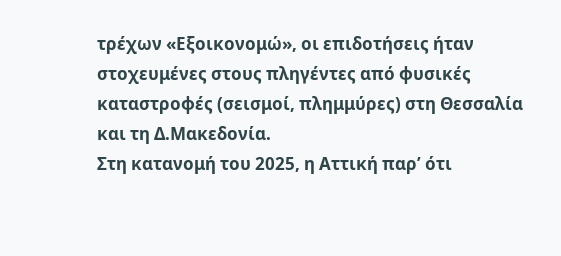τρέχων «Εξοικονομώ», οι επιδοτήσεις ήταν στοχευμένες στους πληγέντες από φυσικές καταστροφές (σεισμοί, πλημμύρες) στη Θεσσαλία και τη Δ.Μακεδονία.
Στη κατανομή του 2025, η Αττική παρ’ ότι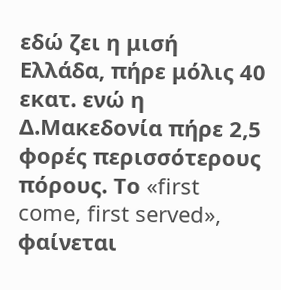εδώ ζει η μισή Ελλάδα, πήρε μόλις 40 εκατ. ενώ η Δ.Μακεδονία πήρε 2,5 φορές περισσότερους πόρους. Το «first come, first served», φαίνεται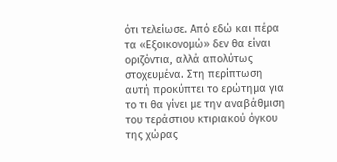ότι τελείωσε. Από εδώ και πέρα τα «Εξοικονομώ» δεν θα είναι οριζόντια, αλλά απολύτως στοχευμένα. Στη περίπτωση αυτή προκύπτει το ερώτημα για το τι θα γίνει με την αναβάθμιση του τεράστιου κτιριακού όγκου της χώρας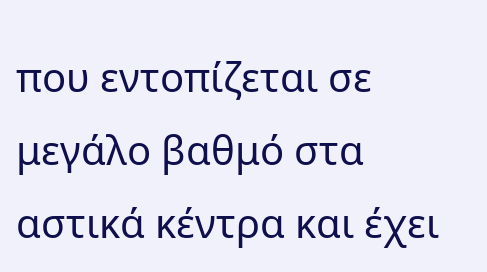που εντοπίζεται σε μεγάλο βαθμό στα αστικά κέντρα και έχει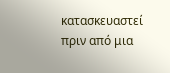κατασκευαστεί πριν από μια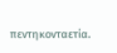πεντηκονταετία.